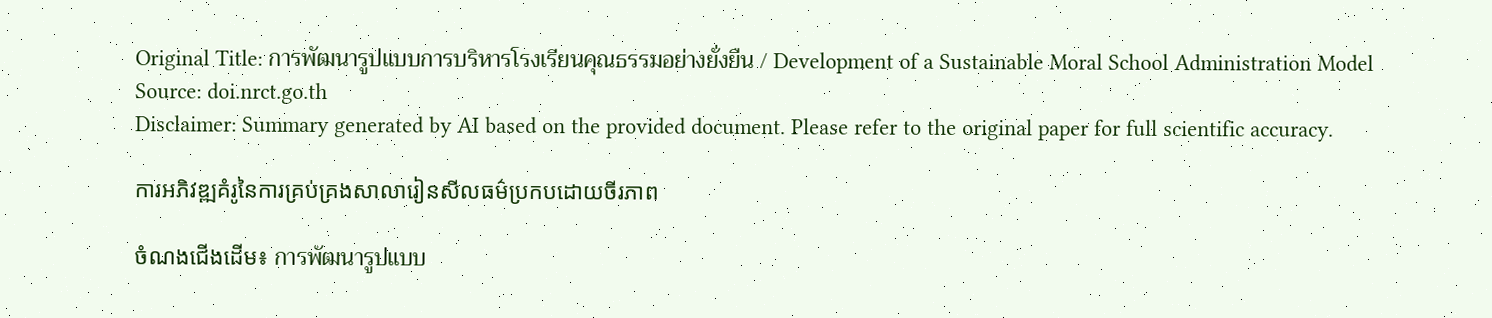Original Title: การพัฒนารูปแบบการบริหารโรงเรียนคุณธรรมอย่างยั่งยืน / Development of a Sustainable Moral School Administration Model
Source: doi.nrct.go.th
Disclaimer: Summary generated by AI based on the provided document. Please refer to the original paper for full scientific accuracy.

ការអភិវឌ្ឍគំរូនៃការគ្រប់គ្រងសាលារៀនសីលធម៌ប្រកបដោយចីរភាព

ចំណងជើងដើម៖ การพัฒนารูปแบบ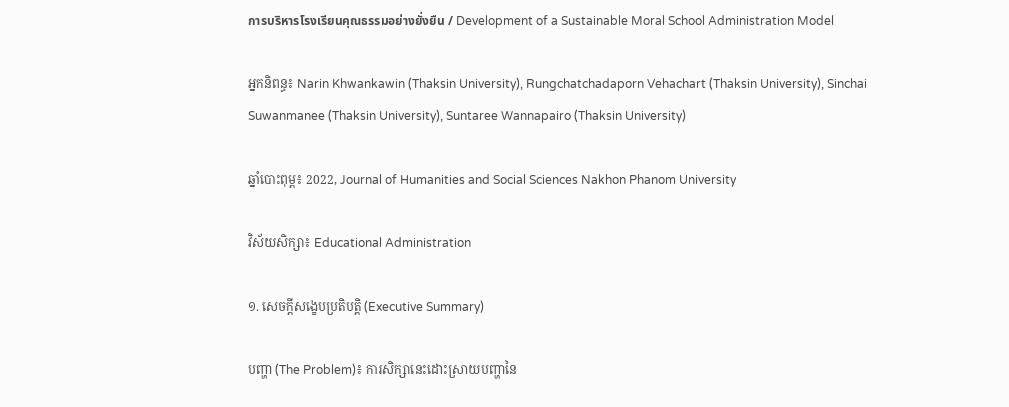การบริหารโรงเรียนคุณธรรมอย่างยั่งยืน / Development of a Sustainable Moral School Administration Model

អ្នកនិពន្ធ៖ Narin Khwankawin (Thaksin University), Rungchatchadaporn Vehachart (Thaksin University), Sinchai Suwanmanee (Thaksin University), Suntaree Wannapairo (Thaksin University)

ឆ្នាំបោះពុម្ព៖ 2022, Journal of Humanities and Social Sciences Nakhon Phanom University

វិស័យសិក្សា៖ Educational Administration

១. សេចក្តីសង្ខេបប្រតិបត្តិ (Executive Summary)

បញ្ហា (The Problem)៖ ការសិក្សានេះដោះស្រាយបញ្ហានៃ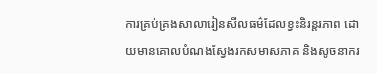ការគ្រប់គ្រងសាលារៀនសីលធម៌ដែលខ្វះនិរន្តរភាព ដោយមានគោលបំណងស្វែងរកសមាសភាគ និងសូចនាករ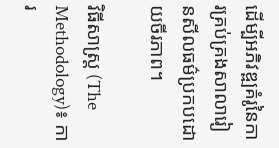ដើម្បីអភិវឌ្ឍគំរូនៃការគ្រប់គ្រងសាលារៀនសីលធម៌ប្រកបដោយចីរភាព។

វិធីសាស្ត្រ (The Methodology)៖ ការ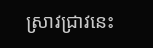ស្រាវជ្រាវនេះ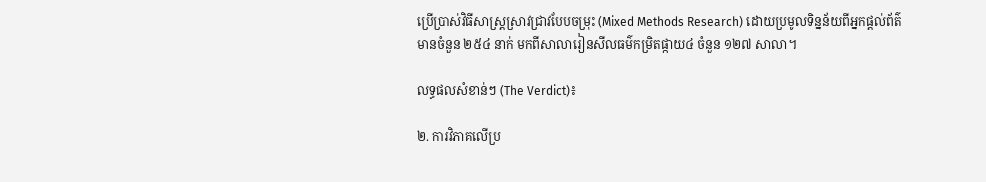ប្រើប្រាស់វិធីសាស្រ្តស្រាវជ្រាវបែបចម្រុះ (Mixed Methods Research) ដោយប្រមូលទិន្នន័យពីអ្នកផ្តល់ព័ត៌មានចំនួន ២៥៤ នាក់ មកពីសាលារៀនសីលធម៌កម្រិតផ្កាយ៤ ចំនួន ១២៧ សាលា។

លទ្ធផលសំខាន់ៗ (The Verdict)៖

២. ការវិភាគលើប្រ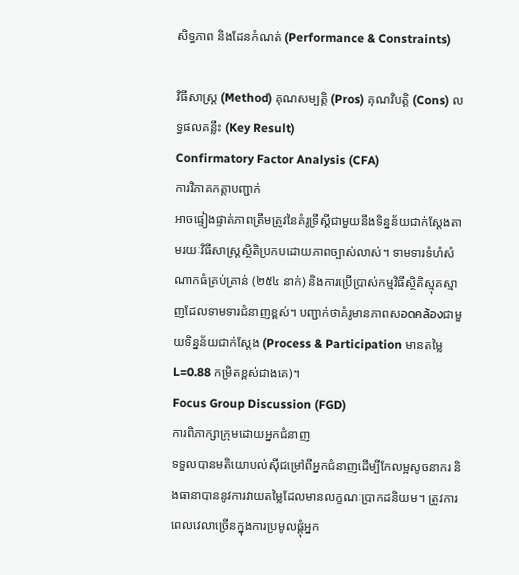សិទ្ធភាព និងដែនកំណត់ (Performance & Constraints)

វិធីសាស្ត្រ (Method) គុណសម្បត្តិ (Pros) គុណវិបត្តិ (Cons) លទ្ធផលគន្លឹះ (Key Result)
Confirmatory Factor Analysis (CFA)
ការវិភាគកត្តាបញ្ជាក់
អាចផ្ទៀងផ្ទាត់ភាពត្រឹមត្រូវនៃគំរូទ្រឹស្តីជាមួយនឹងទិន្នន័យជាក់ស្តែងតាមរយៈវិធីសាស្ត្រស្ថិតិប្រកបដោយភាពច្បាស់លាស់។ ទាមទារទំហំសំណាកធំគ្រប់គ្រាន់ (២៥៤ នាក់) និងការប្រើប្រាស់កម្មវិធីស្ថិតិស្មុគស្មាញដែលទាមទារជំនាញខ្ពស់។ បញ្ជាក់ថាគំរូមានភាពសอดคล้องជាមួយទិន្នន័យជាក់ស្តែង (Process & Participation មានតម្លៃ L=0.88 កម្រិតខ្ពស់ជាងគេ)។
Focus Group Discussion (FGD)
ការពិភាក្សាក្រុមដោយអ្នកជំនាញ
ទទួលបានមតិយោបល់ស៊ីជម្រៅពីអ្នកជំនាញដើម្បីកែលម្អសូចនាករ និងធានាបាននូវការវាយតម្លៃដែលមានលក្ខណៈប្រាកដនិយម។ ត្រូវការពេលវេលាច្រើនក្នុងការប្រមូលផ្តុំអ្នក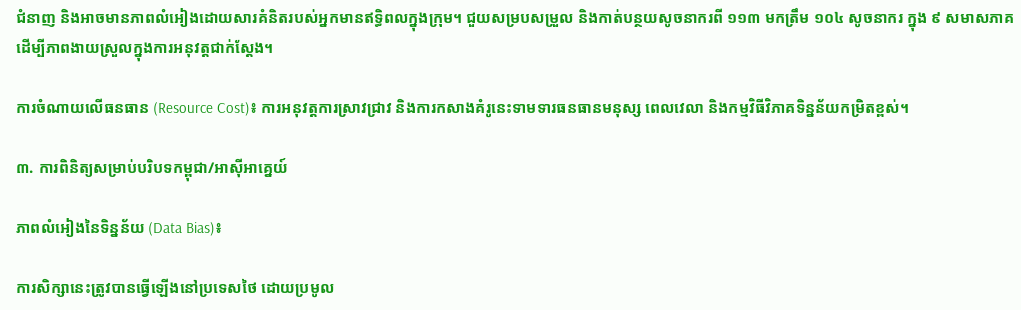ជំនាញ និងអាចមានភាពលំអៀងដោយសារគំនិតរបស់អ្នកមានឥទ្ធិពលក្នុងក្រុម។ ជួយសម្របសម្រួល និងកាត់បន្ថយសូចនាករពី ១១៣ មកត្រឹម ១០៤ សូចនាករ ក្នុង ៩ សមាសភាគ ដើម្បីភាពងាយស្រួលក្នុងការអនុវត្តជាក់ស្តែង។

ការចំណាយលើធនធាន (Resource Cost)៖ ការអនុវត្តការស្រាវជ្រាវ និងការកសាងគំរូនេះទាមទារធនធានមនុស្ស ពេលវេលា និងកម្មវិធីវិភាគទិន្នន័យកម្រិតខ្ពស់។

៣. ការពិនិត្យសម្រាប់បរិបទកម្ពុជា/អាស៊ីអាគ្នេយ៍

ភាពលំអៀងនៃទិន្នន័យ (Data Bias)៖

ការសិក្សានេះត្រូវបានធ្វើឡើងនៅប្រទេសថៃ ដោយប្រមូល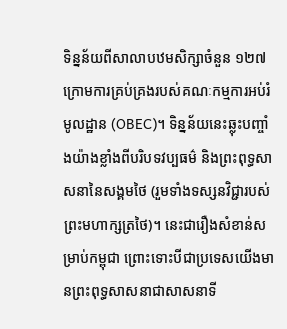ទិន្នន័យពីសាលាបឋមសិក្សាចំនួន ១២៧ ក្រោមការគ្រប់គ្រងរបស់គណៈកម្មការអប់រំមូលដ្ឋាន (OBEC)។ ទិន្នន័យនេះឆ្លុះបញ្ចាំងយ៉ាងខ្លាំងពីបរិបទវប្បធម៌ និងព្រះពុទ្ធសាសនានៃសង្គមថៃ (រួមទាំងទស្សនវិជ្ជារបស់ព្រះមហាក្សត្រថៃ)។ នេះជារឿងសំខាន់សម្រាប់កម្ពុជា ព្រោះទោះបីជាប្រទេសយើងមានព្រះពុទ្ធសាសនាជាសាសនាទី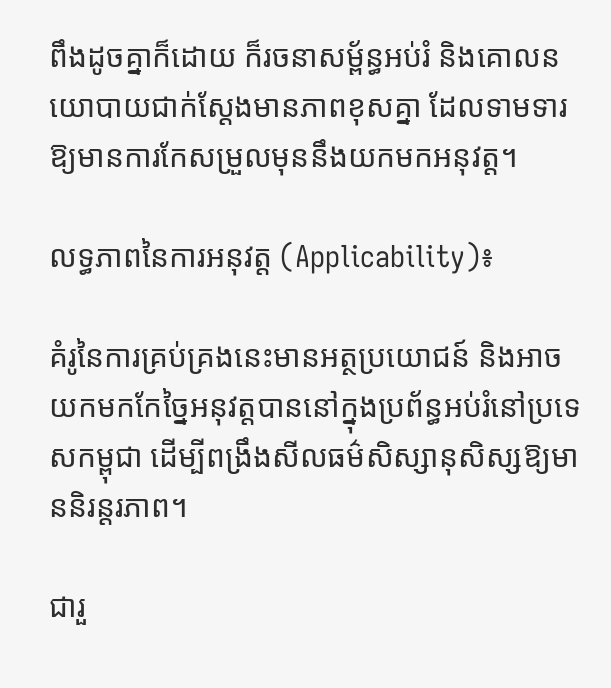ពឹងដូចគ្នាក៏ដោយ ក៏រចនាសម្ព័ន្ធអប់រំ និងគោលនយោបាយជាក់ស្តែងមានភាពខុសគ្នា ដែលទាមទារឱ្យមានការកែសម្រួលមុននឹងយកមកអនុវត្ត។

លទ្ធភាពនៃការអនុវត្ត (Applicability)៖

គំរូនៃការគ្រប់គ្រងនេះមានអត្ថប្រយោជន៍ និងអាចយកមកកែច្នៃអនុវត្តបាននៅក្នុងប្រព័ន្ធអប់រំនៅប្រទេសកម្ពុជា ដើម្បីពង្រឹងសីលធម៌សិស្សានុសិស្សឱ្យមាននិរន្តរភាព។

ជារួ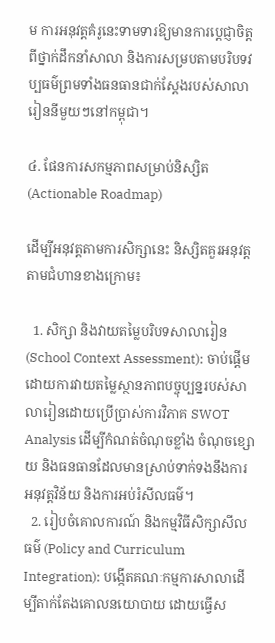ម ការអនុវត្តគំរូនេះទាមទារឱ្យមានការប្តេជ្ញាចិត្តពីថ្នាក់ដឹកនាំសាលា និងការសម្របតាមបរិបទវប្បធម៌ព្រមទាំងធនធានជាក់ស្តែងរបស់សាលារៀននីមួយៗនៅកម្ពុជា។

៤. ផែនការសកម្មភាពសម្រាប់និស្សិត (Actionable Roadmap)

ដើម្បីអនុវត្តតាមការសិក្សានេះ និស្សិតគួរអនុវត្តតាមជំហានខាងក្រោម៖

  1. សិក្សា និងវាយតម្លៃបរិបទសាលារៀន (School Context Assessment): ចាប់ផ្តើមដោយការវាយតម្លៃស្ថានភាពបច្ចុប្បន្នរបស់សាលារៀនដោយប្រើប្រាស់ការវិភាគ SWOT Analysis ដើម្បីកំណត់ចំណុចខ្លាំង ចំណុចខ្សោយ និងធនធានដែលមានស្រាប់ទាក់ទងនឹងការអនុវត្តវិន័យ និងការអប់រំសីលធម៌។
  2. រៀបចំគោលការណ៍ និងកម្មវិធីសិក្សាសីលធម៌ (Policy and Curriculum Integration): បង្កើតគណៈកម្មការសាលាដើម្បីតាក់តែងគោលនយោបាយ ដោយធ្វើស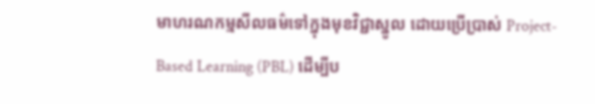មាហរណកម្មសីលធម៌ទៅក្នុងមុខវិជ្ជាស្នូល ដោយប្រើប្រាស់ Project-Based Learning (PBL) ដើម្បីប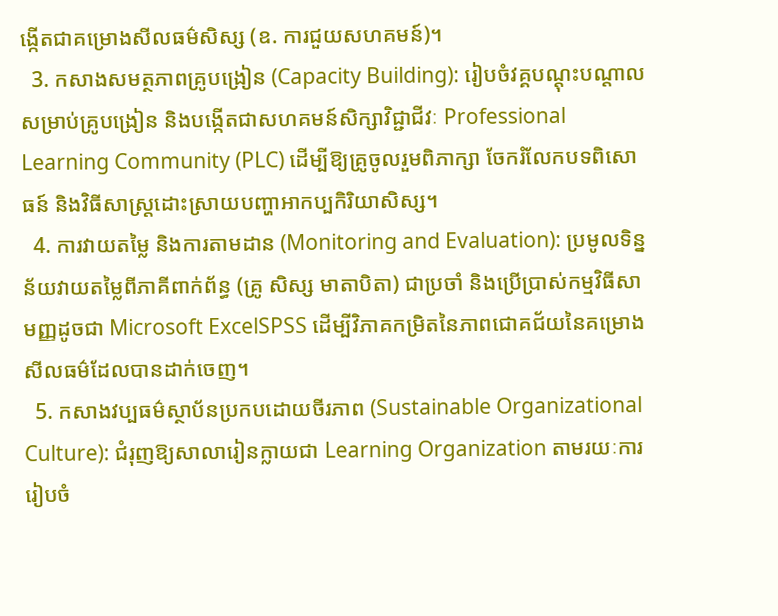ង្កើតជាគម្រោងសីលធម៌សិស្ស (ឧ. ការជួយសហគមន៍)។
  3. កសាងសមត្ថភាពគ្រូបង្រៀន (Capacity Building): រៀបចំវគ្គបណ្តុះបណ្តាលសម្រាប់គ្រូបង្រៀន និងបង្កើតជាសហគមន៍សិក្សាវិជ្ជាជីវៈ Professional Learning Community (PLC) ដើម្បីឱ្យគ្រូចូលរួមពិភាក្សា ចែករំលែកបទពិសោធន៍ និងវិធីសាស្ត្រដោះស្រាយបញ្ហាអាកប្បកិរិយាសិស្ស។
  4. ការវាយតម្លៃ និងការតាមដាន (Monitoring and Evaluation): ប្រមូលទិន្នន័យវាយតម្លៃពីភាគីពាក់ព័ន្ធ (គ្រូ សិស្ស មាតាបិតា) ជាប្រចាំ និងប្រើប្រាស់កម្មវិធីសាមញ្ញដូចជា Microsoft ExcelSPSS ដើម្បីវិភាគកម្រិតនៃភាពជោគជ័យនៃគម្រោងសីលធម៌ដែលបានដាក់ចេញ។
  5. កសាងវប្បធម៌ស្ថាប័នប្រកបដោយចីរភាព (Sustainable Organizational Culture): ជំរុញឱ្យសាលារៀនក្លាយជា Learning Organization តាមរយៈការរៀបចំ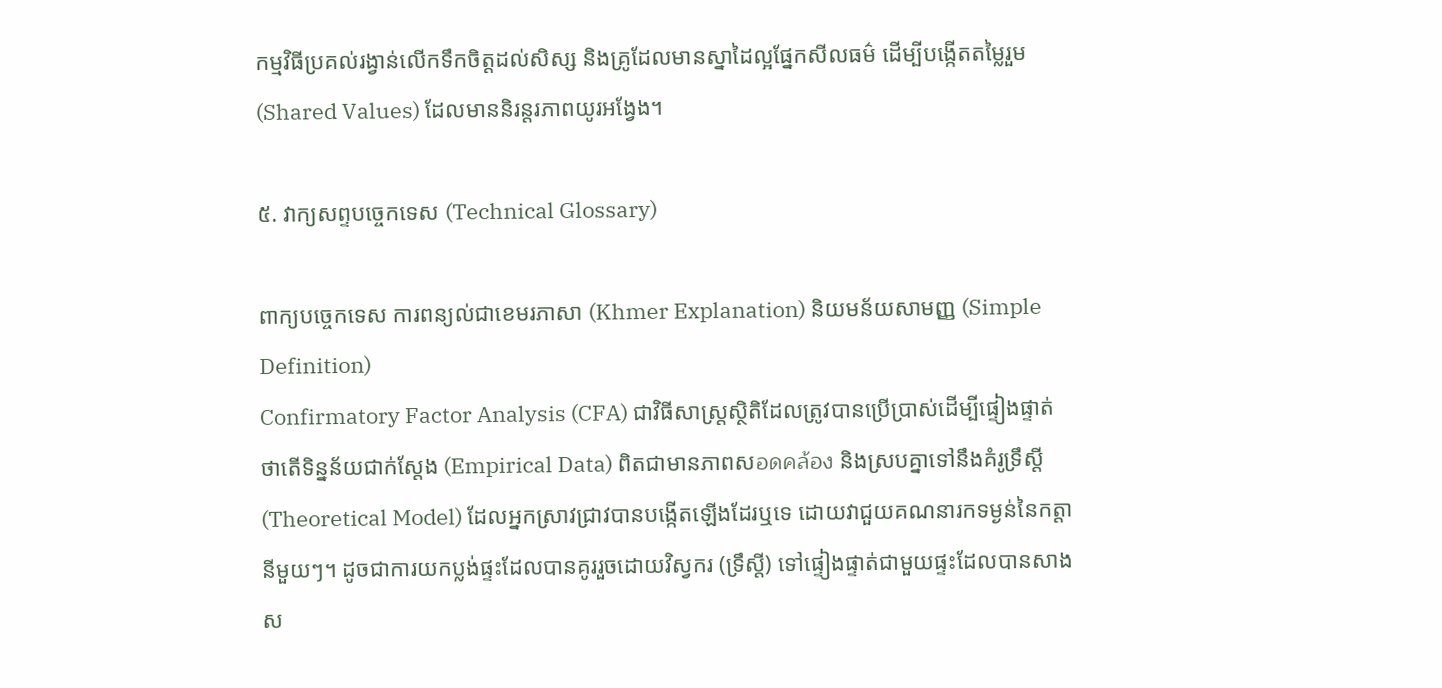កម្មវិធីប្រគល់រង្វាន់លើកទឹកចិត្តដល់សិស្ស និងគ្រូដែលមានស្នាដៃល្អផ្នែកសីលធម៌ ដើម្បីបង្កើតតម្លៃរួម (Shared Values) ដែលមាននិរន្តរភាពយូរអង្វែង។

៥. វាក្យសព្ទបច្ចេកទេស (Technical Glossary)

ពាក្យបច្ចេកទេស ការពន្យល់ជាខេមរភាសា (Khmer Explanation) និយមន័យសាមញ្ញ (Simple Definition)
Confirmatory Factor Analysis (CFA) ជាវិធីសាស្ត្រស្ថិតិដែលត្រូវបានប្រើប្រាស់ដើម្បីផ្ទៀងផ្ទាត់ថាតើទិន្នន័យជាក់ស្តែង (Empirical Data) ពិតជាមានភាពសอดคล้อง និងស្របគ្នាទៅនឹងគំរូទ្រឹស្តី (Theoretical Model) ដែលអ្នកស្រាវជ្រាវបានបង្កើតឡើងដែរឬទេ ដោយវាជួយគណនារកទម្ងន់នៃកត្តានីមួយៗ។ ដូចជាការយកប្លង់ផ្ទះដែលបានគូររួចដោយវិស្វករ (ទ្រឹស្តី) ទៅផ្ទៀងផ្ទាត់ជាមួយផ្ទះដែលបានសាងស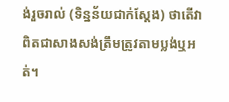ង់រួចរាល់ (ទិន្នន័យជាក់ស្តែង) ថាតើវាពិតជាសាងសង់ត្រឹមត្រូវតាមប្លង់ឬអត់។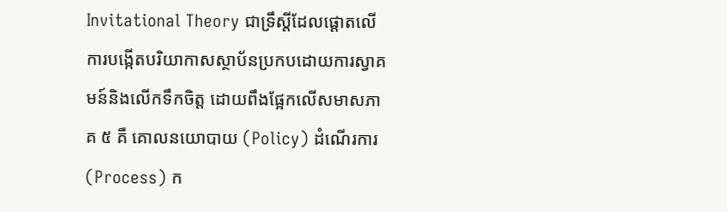Invitational Theory ជាទ្រឹស្តីដែលផ្តោតលើការបង្កើតបរិយាកាសស្ថាប័នប្រកបដោយការស្វាគមន៍និងលើកទឹកចិត្ត ដោយពឹងផ្អែកលើសមាសភាគ ៥ គឺ គោលនយោបាយ (Policy) ដំណើរការ (Process) ក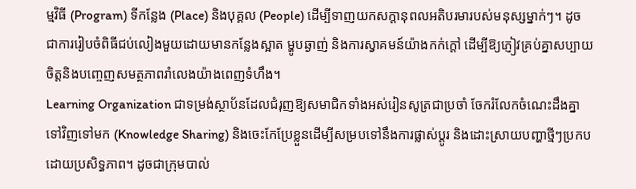ម្មវិធី (Program) ទីកន្លែង (Place) និងបុគ្គល (People) ដើម្បីទាញយកសក្តានុពលអតិបរមារបស់មនុស្សម្នាក់ៗ។ ដូចជាការរៀបចំពិធីជប់លៀងមួយដោយមានកន្លែងស្អាត ម្ហូបឆ្ងាញ់ និងការស្វាគមន៍យ៉ាងកក់ក្តៅ ដើម្បីឱ្យភ្ញៀវគ្រប់គ្នាសប្បាយចិត្តនិងបញ្ចេញសមត្ថភាពរាំលេងយ៉ាងពេញទំហឹង។
Learning Organization ជាទម្រង់ស្ថាប័នដែលជំរុញឱ្យសមាជិកទាំងអស់រៀនសូត្រជាប្រចាំ ចែករំលែកចំណេះដឹងគ្នាទៅវិញទៅមក (Knowledge Sharing) និងចេះកែប្រែខ្លួនដើម្បីសម្របទៅនឹងការផ្លាស់ប្តូរ និងដោះស្រាយបញ្ហាថ្មីៗប្រកបដោយប្រសិទ្ធភាព។ ដូចជាក្រុមបាល់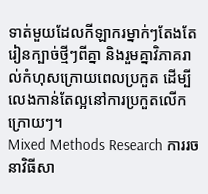ទាត់មួយដែលកីឡាករម្នាក់ៗតែងតែរៀនក្បាច់ថ្មីៗពីគ្នា និងរួមគ្នាវិភាគរាល់កំហុសក្រោយពេលប្រកួត ដើម្បីលេងកាន់តែល្អនៅការប្រកួតលើកក្រោយៗ។
Mixed Methods Research ការរចនាវិធីសា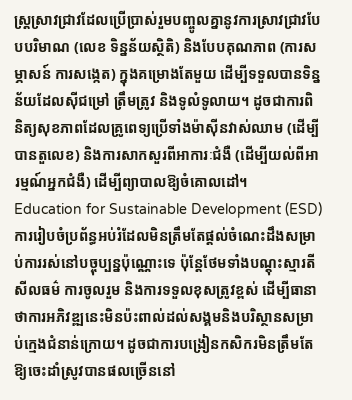ស្ត្រស្រាវជ្រាវដែលប្រើប្រាស់រួមបញ្ចូលគ្នានូវការស្រាវជ្រាវបែបបរិមាណ (លេខ ទិន្នន័យស្ថិតិ) និងបែបគុណភាព (ការសម្ភាសន៍ ការសង្កេត) ក្នុងគម្រោងតែមួយ ដើម្បីទទួលបានទិន្នន័យដែលស៊ីជម្រៅ ត្រឹមត្រូវ និងទូលំទូលាយ។ ដូចជាការពិនិត្យសុខភាពដែលគ្រូពេទ្យប្រើទាំងម៉ាស៊ីនវាស់ឈាម (ដើម្បីបានតួលេខ) និងការសាកសួរពីអាការៈជំងឺ (ដើម្បីយល់ពីអារម្មណ៍អ្នកជំងឺ) ដើម្បីព្យាបាលឱ្យចំគោលដៅ។
Education for Sustainable Development (ESD) ការរៀបចំប្រព័ន្ធអប់រំដែលមិនត្រឹមតែផ្តល់ចំណេះដឹងសម្រាប់ការរស់នៅបច្ចុប្បន្នប៉ុណ្ណោះទេ ប៉ុន្តែថែមទាំងបណ្តុះស្មារតីសីលធម៌ ការចូលរួម និងការទទួលខុសត្រូវខ្ពស់ ដើម្បីធានាថាការអភិវឌ្ឍនេះមិនប៉ះពាល់ដល់សង្គមនិងបរិស្ថានសម្រាប់ក្មេងជំនាន់ក្រោយ។ ដូចជាការបង្រៀនកសិករមិនត្រឹមតែឱ្យចេះដាំស្រូវបានផលច្រើននៅ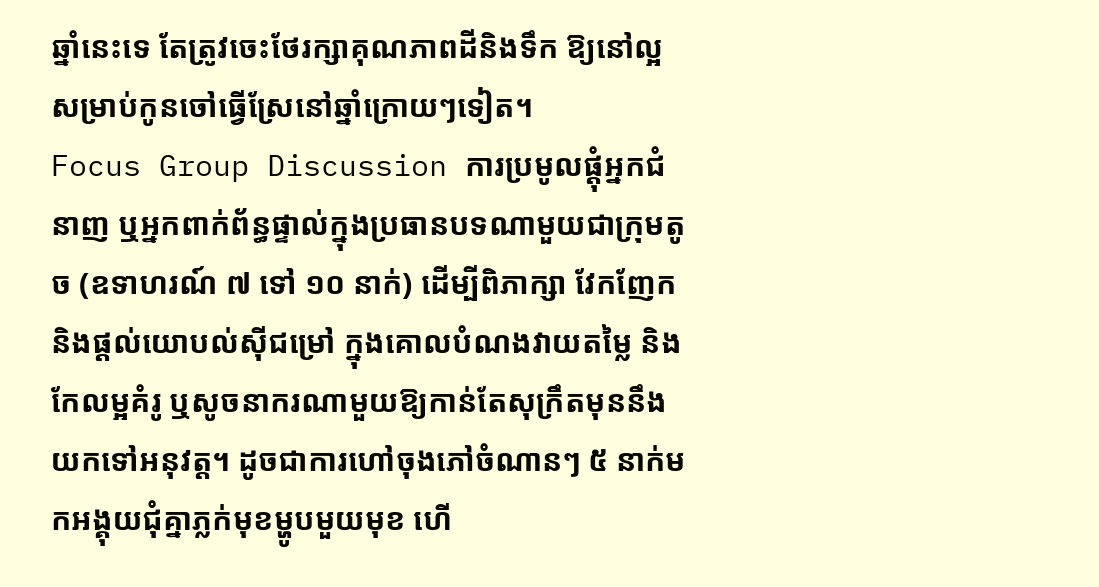ឆ្នាំនេះទេ តែត្រូវចេះថែរក្សាគុណភាពដីនិងទឹក ឱ្យនៅល្អសម្រាប់កូនចៅធ្វើស្រែនៅឆ្នាំក្រោយៗទៀត។
Focus Group Discussion ការប្រមូលផ្តុំអ្នកជំនាញ ឬអ្នកពាក់ព័ន្ធផ្ទាល់ក្នុងប្រធានបទណាមួយជាក្រុមតូច (ឧទាហរណ៍ ៧ ទៅ ១០ នាក់) ដើម្បីពិភាក្សា វែកញែក និងផ្តល់យោបល់ស៊ីជម្រៅ ក្នុងគោលបំណងវាយតម្លៃ និងកែលម្អគំរូ ឬសូចនាករណាមួយឱ្យកាន់តែសុក្រឹតមុននឹងយកទៅអនុវត្ត។ ដូចជាការហៅចុងភៅចំណានៗ ៥ នាក់មកអង្គុយជុំគ្នាភ្លក់មុខម្ហូបមួយមុខ ហើ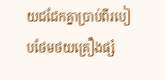យជជែកគ្នាប្រាប់ពីរបៀបថែមថយគ្រឿងផ្សំ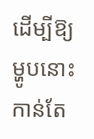ដើម្បីឱ្យម្ហូបនោះកាន់តែ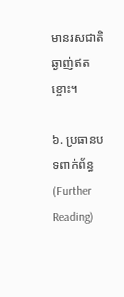មានរសជាតិឆ្ងាញ់ឥតខ្ចោះ។

៦. ប្រធានបទពាក់ព័ន្ធ (Further Reading)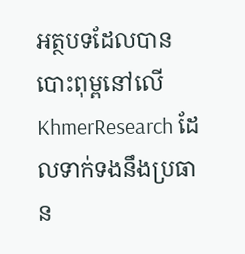អត្ថបទដែលបានបោះពុម្ពនៅលើ KhmerResearch ដែលទាក់ទងនឹងប្រធាន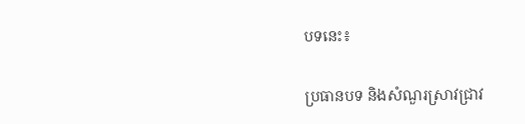បទនេះ៖

ប្រធានបទ និងសំណួរស្រាវជ្រាវ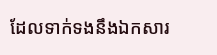ដែលទាក់ទងនឹងឯកសារ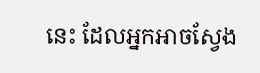នេះ ដែលអ្នកអាចស្វែង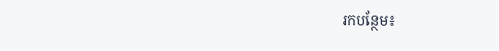រកបន្ថែម៖